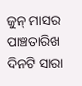ଜୁନ୍ ମାସର ପାଞ୍ଚତାରିଖ ଦିନଟି ସାରା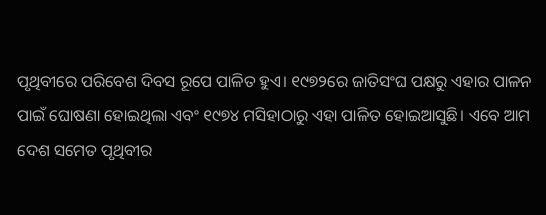ପୃଥିବୀରେ ପରିବେଶ ଦିବସ ରୂପେ ପାଳିତ ହୁଏ। ୧୯୭୨ରେ ଜାତିସଂଘ ପକ୍ଷରୁ ଏହାର ପାଳନ ପାଇଁ ଘୋଷଣା ହୋଇଥିଲା ଏବଂ ୧୯୭୪ ମସିହାଠାରୁ ଏହା ପାଳିତ ହୋଇଆସୁଛି। ଏବେ ଆମ ଦେଶ ସମେତ ପୃଥିବୀର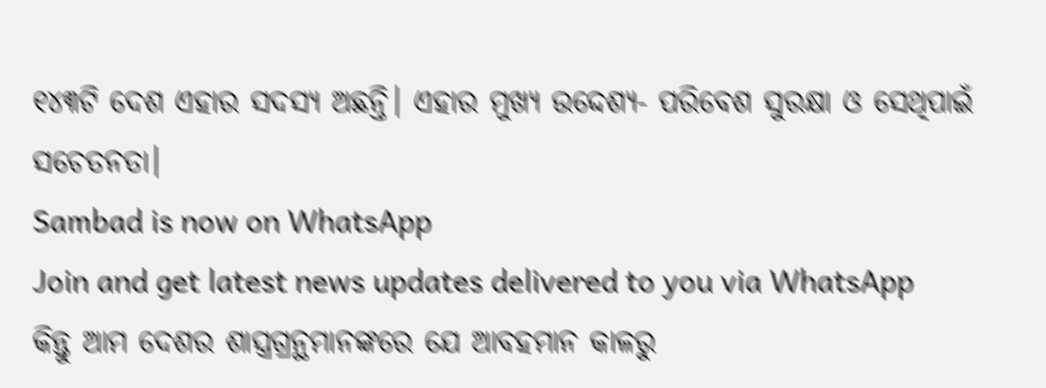୧୪୩ଟି ଦେଶ ଏହାର ସଦସ୍ୟ ଅଛନ୍ତି। ଏହାର ମୁଖ୍ୟ ଉଦ୍ଦେଶ୍ୟ- ପରିବେଶ ସୁରକ୍ଷା ଓ ସେଥିପାଇଁ ସଚେତନତା।
Sambad is now on WhatsApp
Join and get latest news updates delivered to you via WhatsApp
କିନ୍ତୁ ଆମ ଦେଶର ଶାସ୍ତ୍ରଗ୍ରନ୍ଥମାନଙ୍କରେ ଯେ ଆବହମାନ କାଳରୁ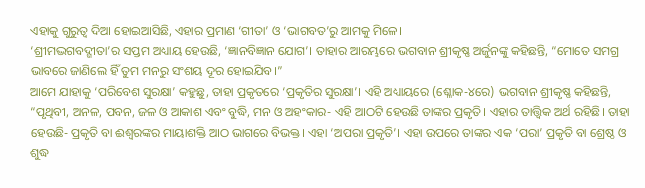ଏହାକୁ ଗୁରୁତ୍ୱ ଦିଆ ହୋଇଆସିଛି, ଏହାର ପ୍ରମାଣ ‘ଗୀତା’ ଓ ‘ଭାଗବତ’ରୁ ଆମକୁ ମିଳେ।
‘ଶ୍ରୀମଦ୍ଭଗବଦ୍ଗୀତା’ର ସପ୍ତମ ଅଧ୍ୟାୟ ହେଉଛି, ‘ଜ୍ଞାନବିଜ୍ଞାନ ଯୋଗ’। ତାହାର ଆରମ୍ଭରେ ଭଗବାନ ଶ୍ରୀକୃଷ୍ଣ ଅର୍ଜୁନଙ୍କୁ କହିଛନ୍ତି, “ମୋତେ ସମଗ୍ର ଭାବରେ ଜାଣିଲେ ହିଁ ତୁମ ମନରୁ ସଂଶୟ ଦୂର ହୋଇଯିବ।”
ଆମେ ଯାହାକୁ ‘ପରିବେଶ ସୁରକ୍ଷା’ କହୁଛୁ, ତାହା ପ୍ରକୃତରେ ‘ପ୍ରକୃତିର ସୁରକ୍ଷା’। ଏହି ଅଧ୍ୟାୟରେ (ଶ୍ଳୋକ-୪ରେ) ଭଗବାନ ଶ୍ରୀକୃଷ୍ଣ କହିଛନ୍ତି, “ପୃଥିବୀ, ଅନଳ, ପବନ, ଜଳ ଓ ଆକାଶ ଏବଂ ବୁଦ୍ଧି, ମନ ଓ ଅହଂକାର- ଏହି ଆଠଟି ହେଉଛି ତାଙ୍କର ପ୍ରକୃତି। ଏହାର ତାତ୍ତ୍ୱିକ ଅର୍ଥ ରହିଛି। ତାହା ହେଉଛି- ପ୍ରକୃତି ବା ଈଶ୍ୱରଙ୍କର ମାୟାଶକ୍ତି ଆଠ ଭାଗରେ ବିଭକ୍ତ। ଏହା ‘ଅପରା ପ୍ରକୃତି’। ଏହା ଉପରେ ତାଙ୍କର ଏକ ‘ପରା’ ପ୍ରକୃତି ବା ଶ୍ରେଷ୍ଠ ଓ ଶୁଦ୍ଧ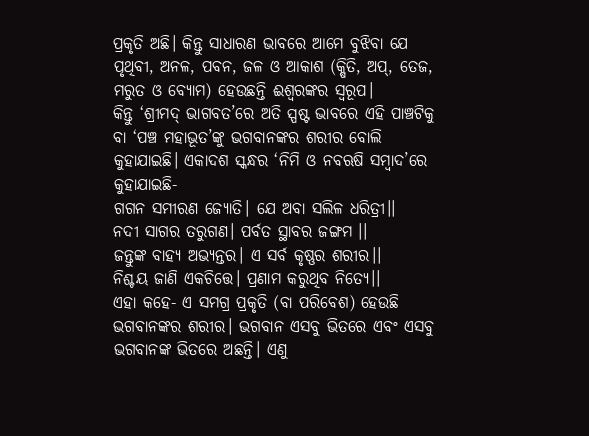ପ୍ରକୃତି ଅଛି। କିନ୍ତୁ ସାଧାରଣ ଭାବରେ ଆମେ ବୁଝିବା ଯେ ପୃଥିବୀ, ଅନଳ, ପବନ, ଜଳ ଓ ଆକାଶ (କ୍ଷିତି, ଅପ୍, ତେଜ, ମରୁତ ଓ ବ୍ୟୋମ) ହେଉଛନ୍ତି ଈଶ୍ୱରଙ୍କର ସ୍ୱରୂପ।
କିନ୍ତୁ ‘ଶ୍ରୀମଦ୍ ଭାଗବତ’ରେ ଅତି ସ୍ପଷ୍ଟ ଭାବରେ ଏହି ପାଞ୍ଚଟିକୁ ବା ‘ପଞ୍ଚ ମହାଭୂତ’ଙ୍କୁ ଭଗବାନଙ୍କର ଶରୀର ବୋଲି କୁହାଯାଇଛି। ଏକାଦଶ ସ୍କନ୍ଧର ‘ନିମି ଓ ନବଋଷି ସମ୍ବାଦ’ରେ କୁହାଯାଇଛି-
ଗଗନ ସମୀରଣ ଜ୍ୟୋତି। ଯେ ଅବା ସଲିଳ ଧରିତ୍ରୀ।।
ନଦୀ ସାଗର ତରୁଗଣ। ପର୍ବତ ସ୍ଥାବର ଜଙ୍ଗମ ।।
ଜନ୍ତୁଙ୍କ ବାହ୍ୟ ଅଭ୍ୟନ୍ତର। ଏ ସର୍ବ କୃଷ୍ଣର ଶରୀର।।
ନିଶ୍ଚୟ ଜାଣି ଏକଚିତ୍ତେ। ପ୍ରଣାମ କରୁଥିବ ନିତ୍ୟେ।।
ଏହା କହେ- ଏ ସମଗ୍ର ପ୍ରକୃତି (ବା ପରିବେଶ) ହେଉଛି ଭଗବାନଙ୍କର ଶରୀର। ଭଗବାନ ଏସବୁ ଭିତରେ ଏବଂ ଏସବୁ ଭଗବାନଙ୍କ ଭିତରେ ଅଛନ୍ତି। ଏଣୁ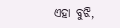ଏହା ବୁଝି,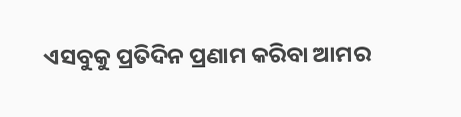ଏସବୁକୁ ପ୍ରତିଦିନ ପ୍ରଣାମ କରିବା ଆମର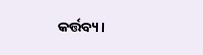କର୍ତ୍ତବ୍ୟ।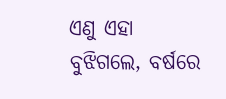ଏଣୁ ଏହା ବୁଝିଗଲେ, ବର୍ଷରେ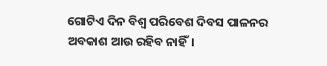ଗୋଟିଏ ଦିନ ବିଶ୍ୱ ପରିବେଶ ଦିବସ ପାଳନର ଅବକାଶ ଆଉ ରହିବ ନାହିଁ।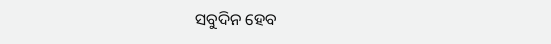ସବୁଦିନ ହେବ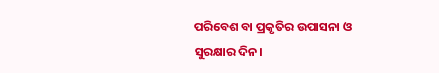ପରିବେଶ ବା ପ୍ରକୃତିର ଉପାସନା ଓ ସୁରକ୍ଷାର ଦିନ।